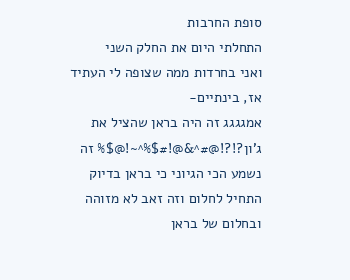סופת החרבות
התחלתי היום את החלק השני
ואני בחרדות ממה שצופה לי העתיד
אז, בינתיים-
אמגגגג זה היה בראן שהציל את ג'ון?!?!@#^&@!#$%^~!@$% זה נשמע הכי הגיוני כי בראן בדיוק התחיל לחלום וזה זאב לא מזוהה ובחלום של בראן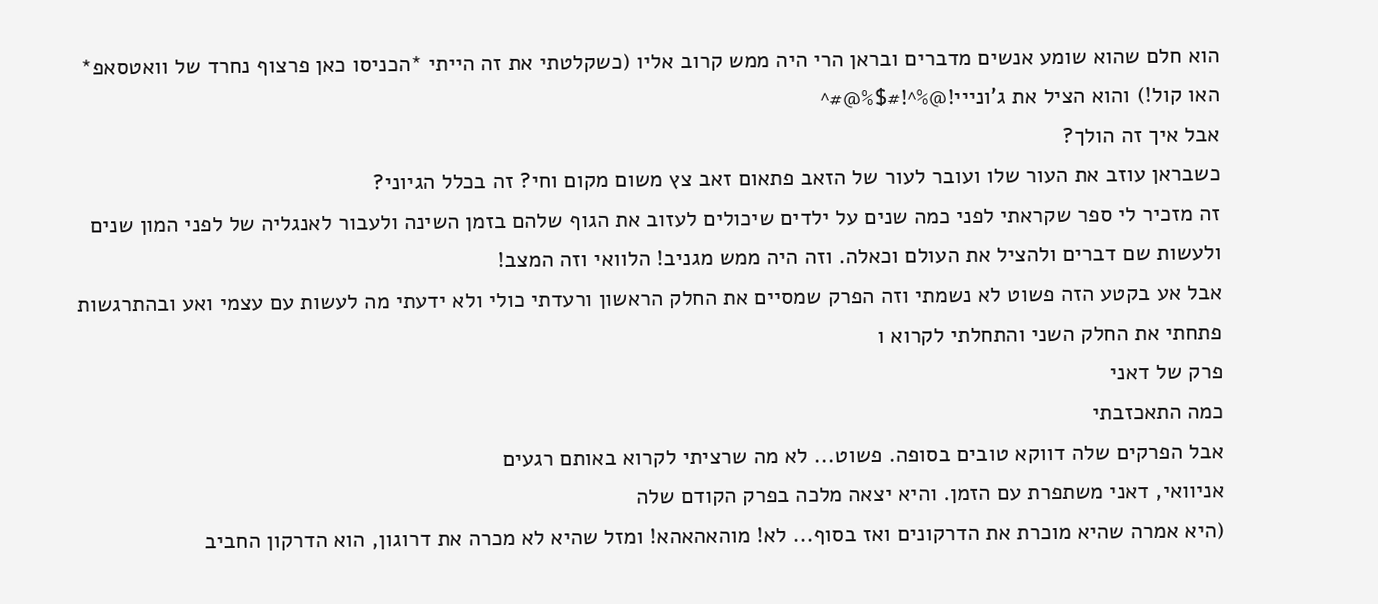הוא חלם שהוא שומע אנשים מדברים ובראן הרי היה ממש קרוב אליו (כשקלטתי את זה הייתי *הכניסו כאן פרצוף נחרד של וואטסאפ* האו קול!) והוא הציל את ג'ונייי!@%^!#$%@#^
אבל איך זה הולך?
כשבראן עוזב את העור שלו ועובר לעור של הזאב פתאום זאב צץ משום מקום וחי? זה בכלל הגיוני?
זה מזכיר לי ספר שקראתי לפני כמה שנים על ילדים שיכולים לעזוב את הגוף שלהם בזמן השינה ולעבור לאנגליה של לפני המון שנים ולעשות שם דברים ולהציל את העולם וכאלה. וזה היה ממש מגניב! הלוואי וזה המצב!
אבל אע בקטע הזה פשוט לא נשמתי וזה הפרק שמסיים את החלק הראשון ורעדתי כולי ולא ידעתי מה לעשות עם עצמי ואע ובהתרגשות פתחתי את החלק השני והתחלתי לקרוא ו
פרק של דאני
כמה התאכזבתי
אבל הפרקים שלה דווקא טובים בסופה. פשוט... לא מה שרציתי לקרוא באותם רגעים
אניוואי, דאני משתפרת עם הזמן. והיא יצאה מלכה בפרק הקודם שלה
(היא אמרה שהיא מוכרת את הדרקונים ואז בסוף... לא! מוהאהאהא! ומזל שהיא לא מכרה את דרוגון, הוא הדרקון החביב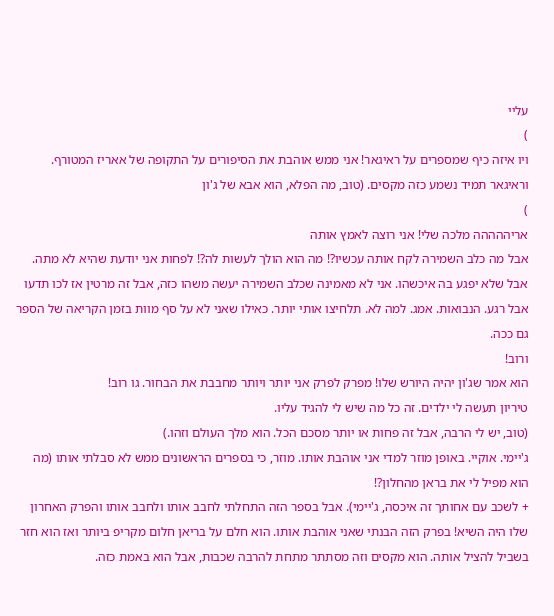עליי
)
ויו איזה כיף שמספרים על ראיגאר! אני ממש אוהבת את הסיפורים על התקופה של אאריז המטורף. וראיגאר תמיד נשמע כזה מקסים. (טוב, מה הפלא, הוא אבא של ג'ון
)
אריההההה מלכה שלי! אני רוצה לאמץ אותה
אבל מה כלב השמירה לקח אותה עכשיו?! מה הוא הולך לעשות לה?! לפחות אני יודעת שהיא לא מתה. אבל שלא יפגע בה איכשהו. אני לא מאמינה שכלב השמירה יעשה משהו כזה, אבל זה מרטין אז לכו תדעו
אבל רגע. הנבואות. אמג. למה לא. תלחיצו אותי יותר. כאילו שאני לא על סף מוות בזמן הקריאה של הספר גם ככה.
ורוב!
הוא אמר שג'ון יהיה היורש שלו! מפרק לפרק אני יותר ויותר מחבבת את הבחור. גו רוב!
טיריון תעשה לי ילדים. זה כל מה שיש לי להגיד עליו.
(טוב, יש לי הרבה, אבל זה פחות או יותר מסכם הכל. הוא מלך העולם וזהו.)
ג'יימי. אוקיי. באופן מוזר למדי אני אוהבת אותו. מוזר, כי בספרים הראשונים ממש לא סבלתי אותו (מה הוא מפיל לי את בראן מהחלון?!
+ לשכב עם אחותך זה איכסה, ג'יימי). אבל בספר הזה התחלתי לחבב אותו ולחבב אותו והפרק האחרון שלו היה השיא! בפרק הזה הבנתי שאני אוהבת אותו. הוא חלם על בריאן חלום מקריפ ביותר ואז הוא חזר בשביל להציל אותה. הוא מקסים וזה מסתתר מתחת להרבה שכבות, אבל הוא באמת כזה.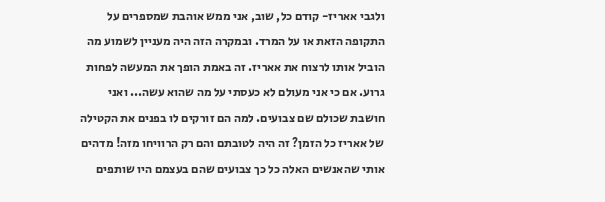ולגבי אאריז- קודם כל, שוב, אני ממש אוהבת שמספרים על התקופה הזאת או על המרד. ובמקרה הזה היה מעניין לשמוע מה הוביל אותו לרצוח את אאריז. זה באמת הופך את המעשה לפחות גרוע. אם כי אני מעולם לא כעסתי על מה שהוא עשה... ואני חושבת שכולם שם צבועים. למה הם זורקים לו בפנים את הקטילה של אאריז כל הזמן? זה היה לטובתם והם רק הרוויחו מזה! מדהים אותי שהאנשים האלה כל כך צבועים שהם בעצמם היו שותפים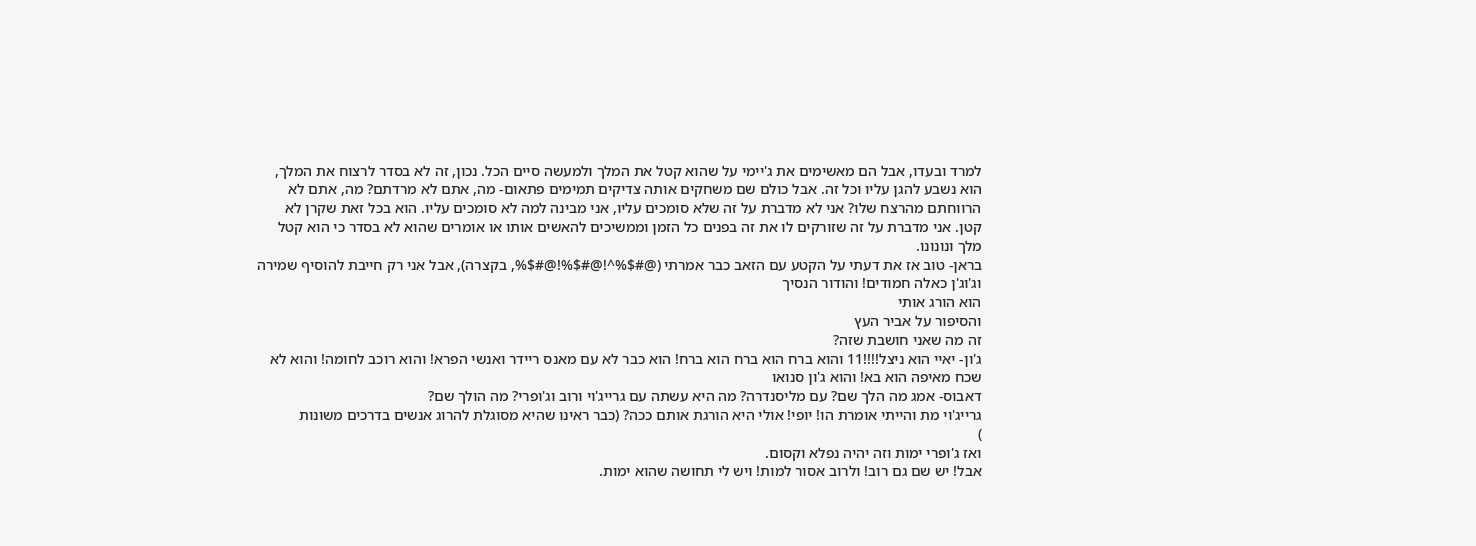למרד ובעדו, אבל הם מאשימים את ג'יימי על שהוא קטל את המלך ולמעשה סיים הכל. נכון, זה לא בסדר לרצוח את המלך, הוא נשבע להגן עליו וכל זה. אבל כולם שם משחקים אותה צדיקים תמימים פתאום- מה, אתם לא מרדתם? מה, אתם לא הרווחתם מהרצח שלו? אני לא מדברת על זה שלא סומכים עליו, אני מבינה למה לא סומכים עליו. הוא בכל זאת שקרן לא קטן. אני מדברת על זה שזורקים לו את זה בפנים כל הזמן וממשיכים להאשים אותו או אומרים שהוא לא בסדר כי הוא קטל מלך ונונונו.
בראן- טוב אז את דעתי על הקטע עם הזאב כבר אמרתי (@#$%^!@#$%!@#$%, בקצרה), אבל אני רק חייבת להוסיף שמירה וג'וג'ן כאלה חמודים! והודור הנסיך
הוא הורג אותי
והסיפור על אביר העץ
זה מה שאני חושבת שזה?
ג'ון- יאיי הוא ניצל!!!!11 והוא ברח הוא ברח הוא ברח! הוא כבר לא עם מאנס ריידר ואנשי הפרא! והוא רוכב לחומה! והוא לא שכח מאיפה הוא בא! והוא ג'ון סנואו
דאבוס- אמג מה הלך שם? עם מליסנדרה? מה היא עשתה עם גרייג'וי ורוב וג'ופרי? מה הולך שם?
גרייג'וי מת והייתי אומרת הו! יופי! אולי היא הורגת אותם ככה? (כבר ראינו שהיא מסוגלת להרוג אנשים בדרכים משונות
)
ואז ג'ופרי ימות וזה יהיה נפלא וקסום.
אבל! יש שם גם רוב! ולרוב אסור למות! ויש לי תחושה שהוא ימות.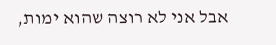אבל אני לא רוצה שהוא ימות,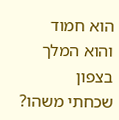הוא חמוד והוא המלך בצפון
שכחתי משהו?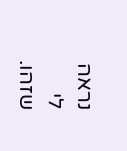נראה לי שזהו.